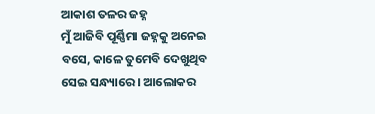ଆକାଶ ତଳର ଜହ୍ନ
ମୁଁ ଆଜିବି ପୂର୍ଣ୍ଣିମା ଜହ୍ନକୁ ଅନେଇ ବସେ, କାଳେ ତୁମେବି ଦେଖୁଥିବ ସେଇ ସନ୍ଧ୍ୟାରେ । ଆଲୋକର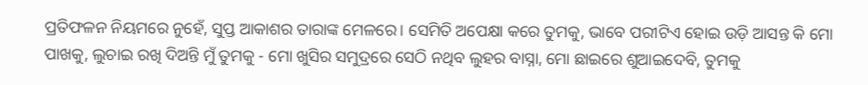ପ୍ରତିଫଳନ ନିୟମରେ ନୁହେଁ, ସୁପ୍ତ ଆକାଶର ତାରାଙ୍କ ମେଳରେ। ସେମିତି ଅପେକ୍ଷା କରେ ତୁମକୁ, ଭାବେ ପରୀଟିଏ ହୋଇ ଉଡ଼ି ଆସନ୍ତ କି ମୋ ପାଖକୁ, ଲୁଚାଇ ରଖି ଦିଅନ୍ତି ମୁଁ ତୁମକୁ - ମୋ ଖୁସିର ସମୁଦ୍ରରେ ସେଠି ନଥିବ ଲୁହର ବାସ୍ନା, ମୋ ଛାଇରେ ଶୁଆଇଦେବି, ତୁମକୁ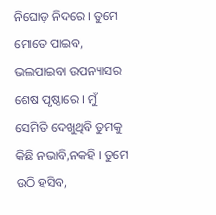ନିଘୋଡ଼ ନିଦରେ । ତୁମେ ମୋତେ ପାଇବ, ଭଲପାଇବା ଉପନ୍ୟାସର ଶେଷ ପୃଷ୍ଠାରେ । ମୁଁ ସେମିତି ଦେଖୁଥିବି ତୁମକୁ କିଛି ନଭାବି,ନକହି । ତୁମେ ଉଠି ହସିବ,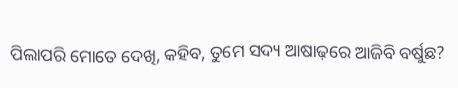ପିଲାପରି ମୋତେ ଦେଖି, କହିବ, ତୁମେ ସଦ୍ୟ ଆଷାଢ଼ରେ ଆଜିବି ବର୍ଷୁଛ?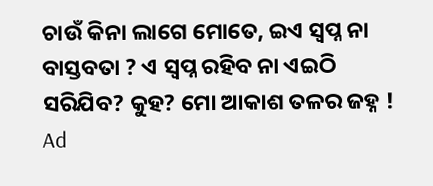ଚାଉଁ କିନା ଲାଗେ ମୋତେ, ଇଏ ସ୍ବପ୍ନ ନା ବାସ୍ତବତା ? ଏ ସ୍ବପ୍ନ ରହିବ ନା ଏଇଠି ସରିଯିବ? କୁହ? ମୋ ଆକାଶ ତଳର ଜହ୍ନ !
Ad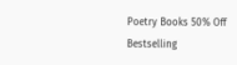Poetry Books 50% Off
Bestselling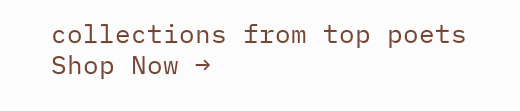collections from top poets
Shop Now →